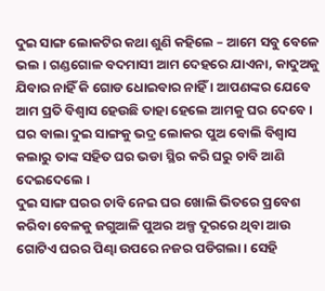ଦୁଇ ସାଙ୍ଗ ଲୋକଟିର କଥା ଶୁଣି କହିଲେ – ଆମେ ସବୁ ବେଳେ ଭଲ । ଗଣ୍ଡଗୋଳ ବଦମାସୀ ଆମ ଦେହରେ ଯାଏନା, କାଦୁଅକୁ ଯିବାର ନାହିଁ କି ଗୋଡ ଧୋଇବାର ନାହିଁ । ଆପଣଙ୍କର ଯେବେ ଆମ ପ୍ରତି ବିଶ୍ୱାସ ହେଉଛି ତାହା ହେଲେ ଆମକୁ ଘର ଦେବେ ।
ଘର ବାଲା ଦୁଇ ସାଙ୍ଗକୁ ଭଦ୍ର ଲୋକର ପୁଅ ବୋଲି ବିଶ୍ୱାସ କଲାରୁ ତାଙ୍କ ସହିତ ଘର ଭଡା ସ୍ଥିର କରି ଘରୁ ଚାବି ଆଣି ଦେଇଦେଲେ ।
ଦୁଇ ସାଙ୍ଗ ଘରର ଚାବି ନେଇ ଘର ଖୋଲି ଭିତରେ ପ୍ରବେଶ କରିବା ବେଳକୁ ଜଗୁଆଳି ପୁଅର ଅଳ୍ପ ଦୂରରେ ଥିବା ଆଉ ଗୋଟିଏ ଘରର ପିଣ୍ଢା ଉପରେ ନଜର ପଡିଗଲା । ସେହି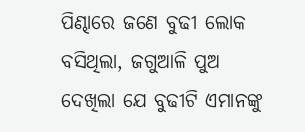ପିଣ୍ଢାରେ ଜଣେ ବୁଢୀ ଲୋକ ବସିଥିଲା, ଜଗୁଆଳି ପୁଅ ଦେଖିଲା ଯେ ବୁଢୀଟି ଏମାନଙ୍କୁ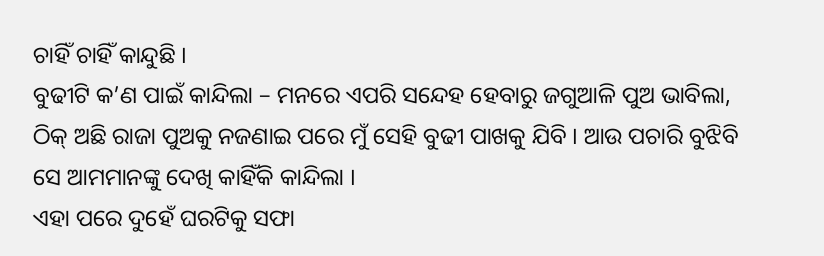ଚାହିଁ ଚାହିଁ କାନ୍ଦୁଛି ।
ବୁଢୀଟି କ’ଣ ପାଇଁ କାନ୍ଦିଲା – ମନରେ ଏପରି ସନ୍ଦେହ ହେବାରୁ ଜଗୁଆଳି ପୁଅ ଭାବିଲା, ଠିକ୍ ଅଛି ରାଜା ପୁଅକୁ ନଜଣାଇ ପରେ ମୁଁ ସେହି ବୁଢୀ ପାଖକୁ ଯିବି । ଆଉ ପଚାରି ବୁଝିବି ସେ ଆମମାନଙ୍କୁ ଦେଖି କାହିଁକି କାନ୍ଦିଲା ।
ଏହା ପରେ ଦୁହେଁ ଘରଟିକୁ ସଫା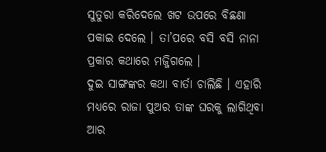ସୁତୁରା କରିଦେଲେ ଖଟ ଉପରେ ବିଛଣା ପକାଇ ଦେଲେ । ତା’ପରେ ବସି ବସି ନାନା ପ୍ରକାର କଥାରେ ମଜ୍ଜିଗଲେ ।
ଦୁଇ ସାଙ୍ଗଙ୍କର କଥା ବାର୍ତା ଚାଲିଛି । ଏହାରି ମଧ୍ୟରେ ରାଜା ପୁଅର ତାଙ୍କ ଘରକୁ ଲାଗିଥିବା ଆର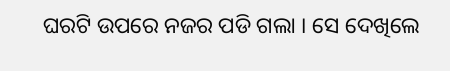ଘରଟି ଉପରେ ନଜର ପଡି ଗଲା । ସେ ଦେଖିଲେ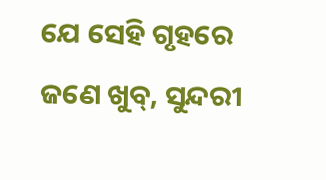ଯେ ସେହି ଗୃହରେ ଜଣେ ଖୁବ୍, ସୁନ୍ଦରୀ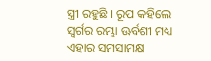ସ୍ତ୍ରୀ ରହୁଛି । ରୂପ କହିଲେ ସ୍ୱର୍ଗର ରମ୍ଭା ଊର୍ବଶୀ ମଧ୍ୟ ଏହାର ସମସାମକ୍ଷ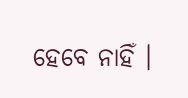ହେବେ ନାହିଁ ।